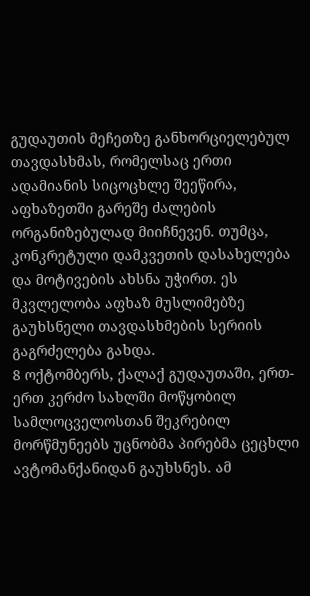გუდაუთის მეჩეთზე განხორციელებულ თავდასხმას, რომელსაც ერთი ადამიანის სიცოცხლე შეეწირა, აფხაზეთში გარეშე ძალების ორგანიზებულად მიიჩნევენ. თუმცა, კონკრეტული დამკვეთის დასახელება და მოტივების ახსნა უჭირთ. ეს მკვლელობა აფხაზ მუსლიმებზე გაუხსნელი თავდასხმების სერიის გაგრძელება გახდა.
8 ოქტომბერს, ქალაქ გუდაუთაში, ერთ-ერთ კერძო სახლში მოწყობილ სამლოცველოსთან შეკრებილ მორწმუნეებს უცნობმა პირებმა ცეცხლი ავტომანქანიდან გაუხსნეს. ამ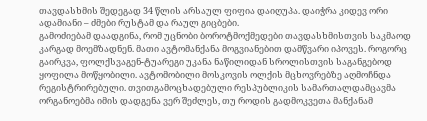თავდასხმის შედეგად 34 წლის არსაულ ფიფია დაიღუპა. დაიჭრა კიდევ ორი ადამიანი – ძმები რუსტამ და რაულ გიცბები.
გამოძიებამ დაადგინა, რომ უცნობი ბოროტმოქმედები თავდასხმისთვის საკმაოდ კარგად მოემზადნენ. მათი ავტომანქანა მოგვიანებით დამწვარი იპოვეს. როგორც გაირკვა, ფოლქსვაგენ-ტუარეგი უკანა ნაწილიდან სროლისთვის საგანგებოდ ყოფილა მოწყობილი. ავტომობილი მოსკოვის ოლქის მცხოვრებზე აღმოჩნდა რეგისტრირებული. თვითგამოცხადებული რესპუბლიკის სამართალდამცავმა ორგანოებმა იმის დადგენა ვერ შეძლეს, თუ როდის გადმოკვეთა მანქანამ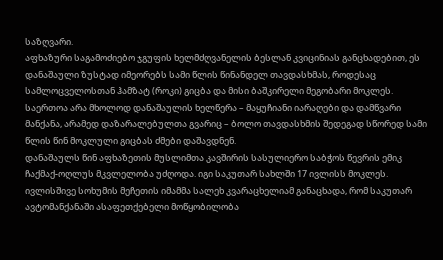საზღვარი.
აფხაზური საგამოძიებო ჯგუფის ხელმძღვანელის ბესლან კვიცინიას განცხადებით, ეს დანაშაული ზუსტად იმეორებს სამი წლის წინანდელ თავდასხმას, როდესაც სამლოცველოსთან ჰამზატ (როკი) გიცბა და მისი ბაშკირელი მეგობარი მოკლეს. საერთოა არა მხოლოდ დანაშაულის ხელწერა – მაყუჩიანი იარაღები და დამწვარი მანქანა, არამედ დაზარალებულთა გვარიც – ბოლო თავდასხმის შედეგად სწორედ სამი წლის წინ მოკლული გიცბას ძმები დაშავდნენ.
დანაშაულს წინ აფხაზეთის მუსლიმთა კავშირის სასულიერო საბჭოს წევრის ემიკ ჩაქმაქ-ოღლუს მკვლელობა უძღოდა. იგი საკუთარ სახლში 17 ივლისს მოკლეს. ივლისშივე სოხუმის მეჩეთის იმამმა სალეხ კვარაცხელიამ განაცხადა, რომ საკუთარ ავტომანქანაში ასაფეთქებელი მოწყობილობა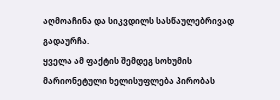აღმოაჩინა და სიკვდილს სასწაულებრივად გადაურჩა.
ყველა ამ ფაქტის შემდეგ სოხუმის მარიონეტული ხელისუფლება პირობას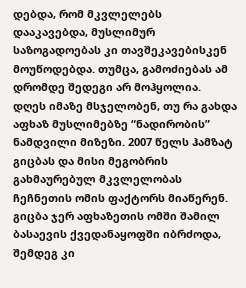დებდა, რომ მკვლელებს დააკავებდა, მუსლიმურ საზოგადოებას კი თავშეკავებისკენ მოუწოდებდა. თუმცა, გამოძიებას ამ დრომდე შედეგი არ მოჰყოლია.
დღეს იმაზე მსჯელობენ, თუ რა გახდა აფხაზ მუსლიმებზე “ნადირობის” ნამდვილი მიზეზი. 2007 წელს ჰამზატ გიცბას და მისი მეგობრის გახმაურებულ მკვლელობას ჩეჩნეთის ომის ფაქტორს მიაწერენ. გიცბა ჯერ აფხაზეთის ომში შამილ ბასაევის ქვედანაყოფში იბრძოდა, შემდეგ კი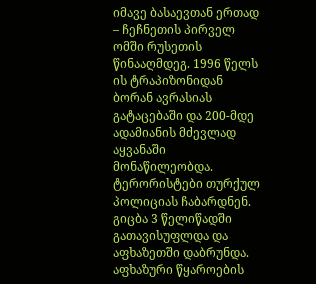იმავე ბასაევთან ერთად – ჩეჩნეთის პირველ ომში რუსეთის წინააღმდეგ. 1996 წელს ის ტრაპიზონიდან ბორან ავრასიას გატაცებაში და 200-მდე ადამიანის მძევლად აყვანაში მონაწილეობდა. ტერორისტები თურქულ პოლიციას ჩაბარდნენ. გიცბა 3 წელიწადში გათავისუფლდა და აფხაზეთში დაბრუნდა. აფხაზური წყაროების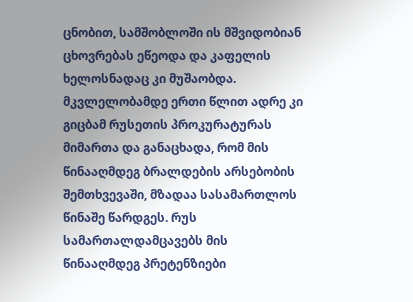ცნობით, სამშობლოში ის მშვიდობიან ცხოვრებას ეწეოდა და კაფელის ხელოსნადაც კი მუშაობდა.
მკვლელობამდე ერთი წლით ადრე კი გიცბამ რუსეთის პროკურატურას მიმართა და განაცხადა, რომ მის წინააღმდეგ ბრალდების არსებობის შემთხვევაში, მზადაა სასამართლოს წინაშე წარდგეს. რუს სამართალდამცავებს მის წინააღმდეგ პრეტენზიები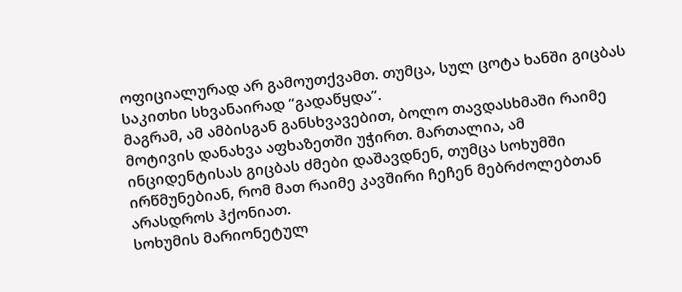ოფიციალურად არ გამოუთქვამთ. თუმცა, სულ ცოტა ხანში გიცბას საკითხი სხვანაირად “გადაწყდა”.
მაგრამ, ამ ამბისგან განსხვავებით, ბოლო თავდასხმაში რაიმე მოტივის დანახვა აფხაზეთში უჭირთ. მართალია, ამ ინციდენტისას გიცბას ძმები დაშავდნენ, თუმცა სოხუმში ირწმუნებიან, რომ მათ რაიმე კავშირი ჩეჩენ მებრძოლებთან არასდროს ჰქონიათ.
სოხუმის მარიონეტულ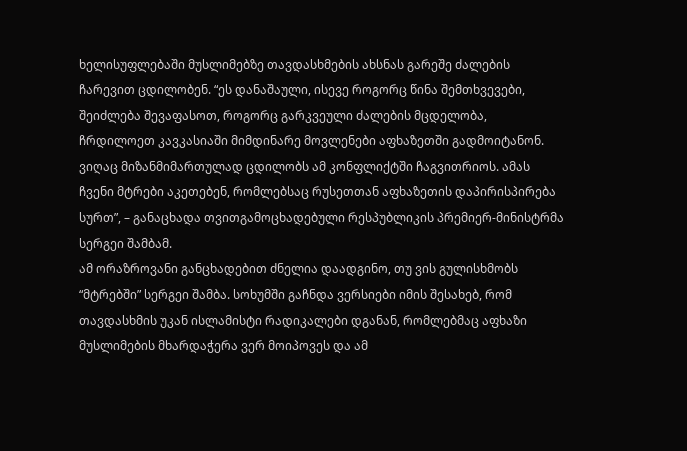ხელისუფლებაში მუსლიმებზე თავდასხმების ახსნას გარეშე ძალების ჩარევით ცდილობენ. “ეს დანაშაული, ისევე როგორც წინა შემთხვევები, შეიძლება შევაფასოთ, როგორც გარკვეული ძალების მცდელობა, ჩრდილოეთ კავკასიაში მიმდინარე მოვლენები აფხაზეთში გადმოიტანონ. ვიღაც მიზანმიმართულად ცდილობს ამ კონფლიქტში ჩაგვითრიოს. ამას ჩვენი მტრები აკეთებენ, რომლებსაც რუსეთთან აფხაზეთის დაპირისპირება სურთ”, – განაცხადა თვითგამოცხადებული რესპუბლიკის პრემიერ-მინისტრმა სერგეი შამბამ.
ამ ორაზროვანი განცხადებით ძნელია დაადგინო, თუ ვის გულისხმობს “მტრებში” სერგეი შამბა. სოხუმში გაჩნდა ვერსიები იმის შესახებ, რომ თავდასხმის უკან ისლამისტი რადიკალები დგანან, რომლებმაც აფხაზი მუსლიმების მხარდაჭერა ვერ მოიპოვეს და ამ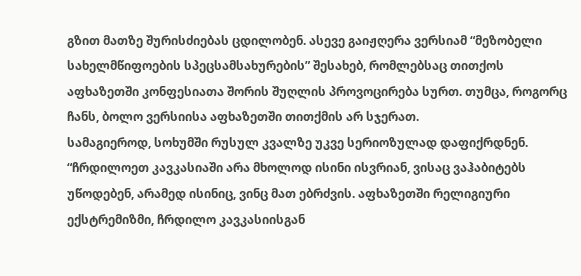გზით მათზე შურისძიებას ცდილობენ. ასევე გაიჟღერა ვერსიამ “მეზობელი სახელმწიფოების სპეცსამსახურების” შესახებ, რომლებსაც თითქოს აფხაზეთში კონფესიათა შორის შუღლის პროვოცირება სურთ. თუმცა, როგორც ჩანს, ბოლო ვერსიისა აფხაზეთში თითქმის არ სჯერათ.
სამაგიეროდ, სოხუმში რუსულ კვალზე უკვე სერიოზულად დაფიქრდნენ. “ჩრდილოეთ კავკასიაში არა მხოლოდ ისინი ისვრიან, ვისაც ვაჰაბიტებს უწოდებენ, არამედ ისინიც, ვინც მათ ებრძვის. აფხაზეთში რელიგიური ექსტრემიზმი, ჩრდილო კავკასიისგან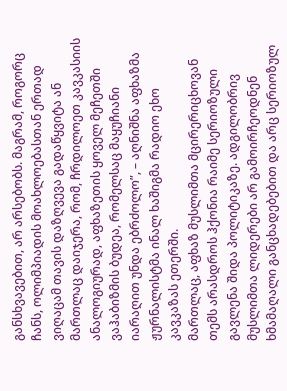განსხვავებით, არ არსებობს. მაგრამ, როგორც ჩანს, ოლიმპიადის მოახლოებასთან ერთად ვიღაცამ თავის დაზღვევა გადაწყვიტა ან მართლაც დაიჯერა, რომ, ჩრდილოეთ კავკასიის ანალოგიურად, აფხაზეთის ყოველ მეჩეთში ვაჰაბიზმის ბუდეა, რომელსაც მაყუჩიანი იარაღით უნდა ებრძოლო”, – აღნიშნა აფხაზმა ჟურნალისტმა ინალ ხაშიგმა რადიო ეხო კავკაზას ეთერში.
მართლაც, აფხაზ მუსლიმთა მცირერიცხოვან თემს არასდროს ჰქონია რაიმე სერიოზული გავლენა შიდა პოლიტიკაზე. ადგილობრივ მუსლიმთა ლიდერები არ გამოირჩეოდნენ ხმამაღალი განცხადებებით და არც სერიოზულ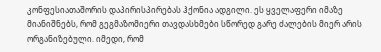კონფესიათაშორის დაპირისპირებას ჰქონია ადგილი. ეს ყველაფერი იმაზე მიანიშნებს, რომ გეგმაზომიერი თავდასხმები სწორედ გარე ძალების მიერ არის ორგანიზებული. იმედი, რომ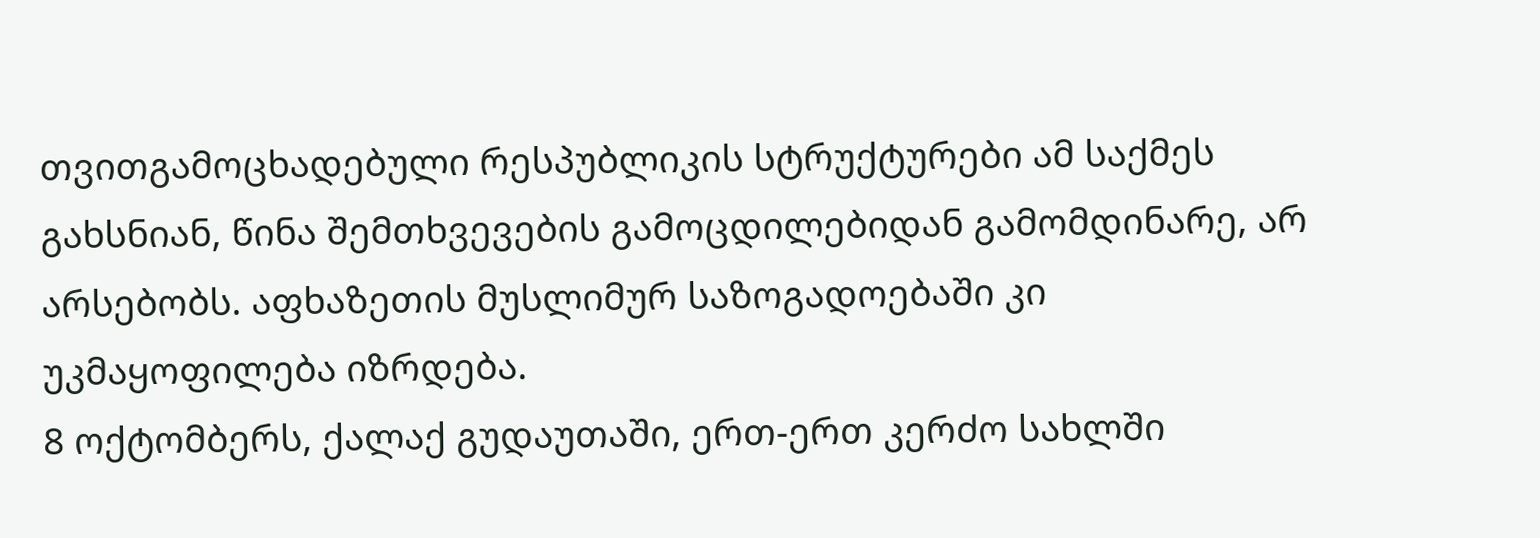თვითგამოცხადებული რესპუბლიკის სტრუქტურები ამ საქმეს გახსნიან, წინა შემთხვევების გამოცდილებიდან გამომდინარე, არ არსებობს. აფხაზეთის მუსლიმურ საზოგადოებაში კი უკმაყოფილება იზრდება.
8 ოქტომბერს, ქალაქ გუდაუთაში, ერთ-ერთ კერძო სახლში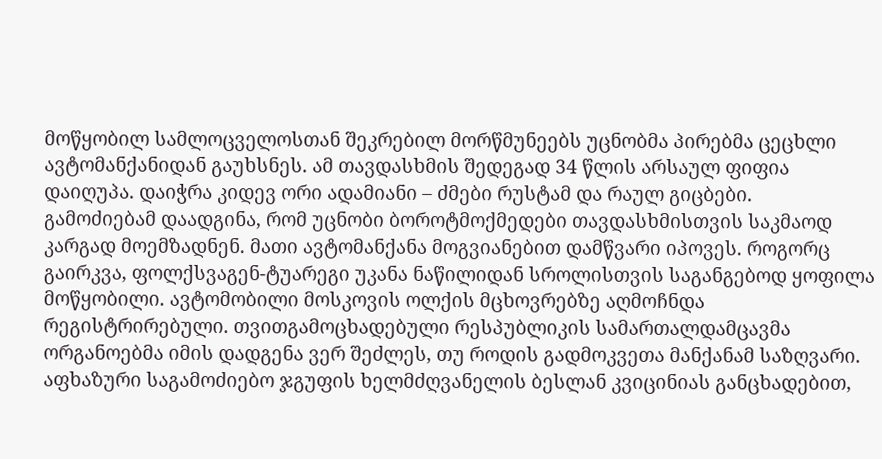მოწყობილ სამლოცველოსთან შეკრებილ მორწმუნეებს უცნობმა პირებმა ცეცხლი ავტომანქანიდან გაუხსნეს. ამ თავდასხმის შედეგად 34 წლის არსაულ ფიფია დაიღუპა. დაიჭრა კიდევ ორი ადამიანი – ძმები რუსტამ და რაულ გიცბები.
გამოძიებამ დაადგინა, რომ უცნობი ბოროტმოქმედები თავდასხმისთვის საკმაოდ კარგად მოემზადნენ. მათი ავტომანქანა მოგვიანებით დამწვარი იპოვეს. როგორც გაირკვა, ფოლქსვაგენ-ტუარეგი უკანა ნაწილიდან სროლისთვის საგანგებოდ ყოფილა მოწყობილი. ავტომობილი მოსკოვის ოლქის მცხოვრებზე აღმოჩნდა რეგისტრირებული. თვითგამოცხადებული რესპუბლიკის სამართალდამცავმა ორგანოებმა იმის დადგენა ვერ შეძლეს, თუ როდის გადმოკვეთა მანქანამ საზღვარი.
აფხაზური საგამოძიებო ჯგუფის ხელმძღვანელის ბესლან კვიცინიას განცხადებით,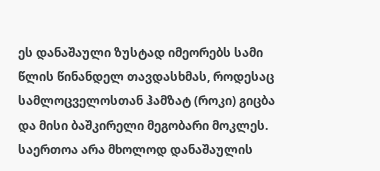ეს დანაშაული ზუსტად იმეორებს სამი წლის წინანდელ თავდასხმას, როდესაც სამლოცველოსთან ჰამზატ (როკი) გიცბა და მისი ბაშკირელი მეგობარი მოკლეს. საერთოა არა მხოლოდ დანაშაულის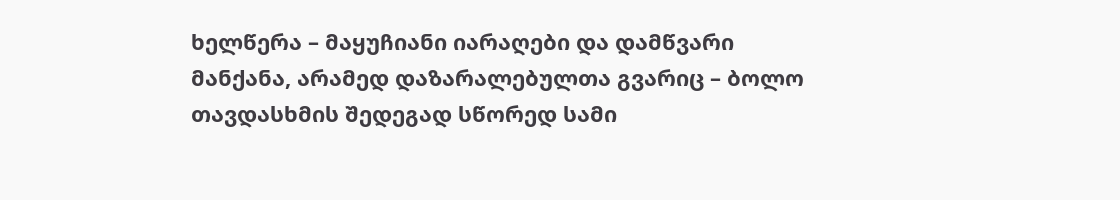ხელწერა – მაყუჩიანი იარაღები და დამწვარი მანქანა, არამედ დაზარალებულთა გვარიც – ბოლო თავდასხმის შედეგად სწორედ სამი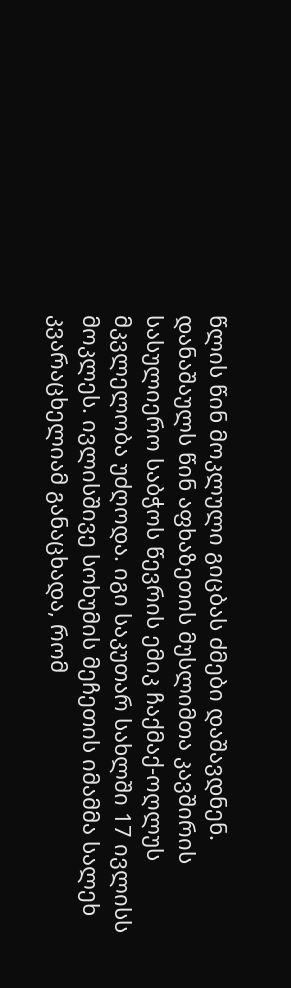წლის წინ მოკლული გიცბას ძმები დაშავდნენ.
დანაშაულს წინ აფხაზეთის მუსლიმთა კავშირის სასულიერო საბჭოს წევრის ემიკ ჩაქმაქ-ოღლუს მკვლელობა უძღოდა. იგი საკუთარ სახლში 17 ივლისს მოკლეს. ივლისშივე სოხუმის მეჩეთის იმამმა სალეხ კვარაცხელიამ განაცხადა, რომ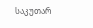საკუთარ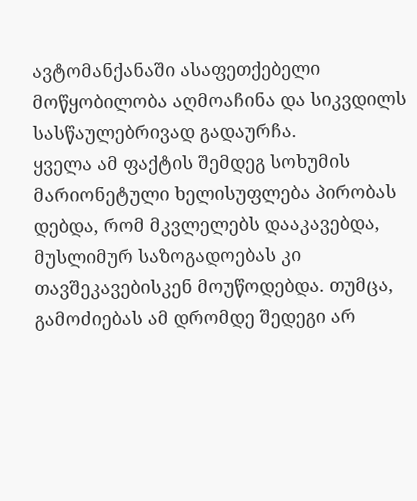ავტომანქანაში ასაფეთქებელი მოწყობილობა აღმოაჩინა და სიკვდილს სასწაულებრივად გადაურჩა.
ყველა ამ ფაქტის შემდეგ სოხუმის მარიონეტული ხელისუფლება პირობას დებდა, რომ მკვლელებს დააკავებდა, მუსლიმურ საზოგადოებას კი თავშეკავებისკენ მოუწოდებდა. თუმცა, გამოძიებას ამ დრომდე შედეგი არ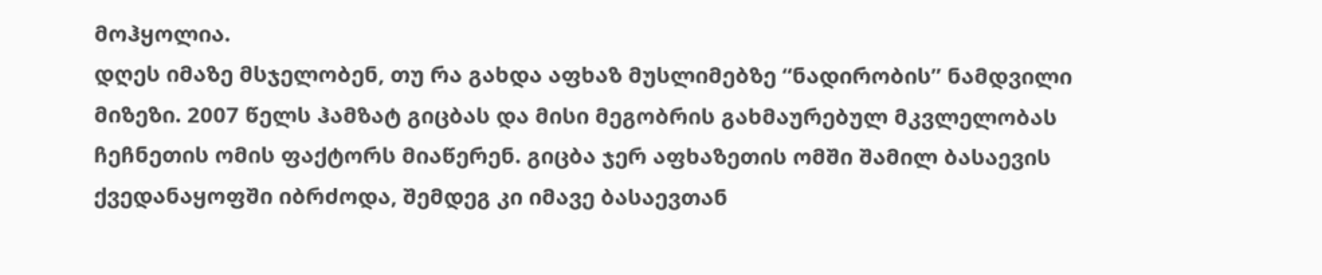მოჰყოლია.
დღეს იმაზე მსჯელობენ, თუ რა გახდა აფხაზ მუსლიმებზე “ნადირობის” ნამდვილი მიზეზი. 2007 წელს ჰამზატ გიცბას და მისი მეგობრის გახმაურებულ მკვლელობას ჩეჩნეთის ომის ფაქტორს მიაწერენ. გიცბა ჯერ აფხაზეთის ომში შამილ ბასაევის ქვედანაყოფში იბრძოდა, შემდეგ კი იმავე ბასაევთან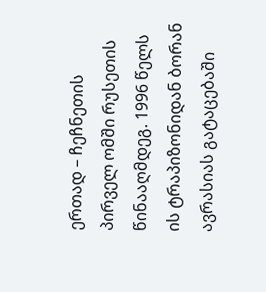ერთად – ჩეჩნეთის პირველ ომში რუსეთის წინააღმდეგ. 1996 წელს ის ტრაპიზონიდან ბორან ავრასიას გატაცებაში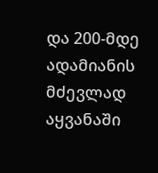და 200-მდე ადამიანის მძევლად აყვანაში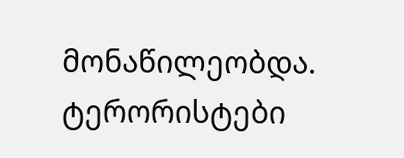მონაწილეობდა. ტერორისტები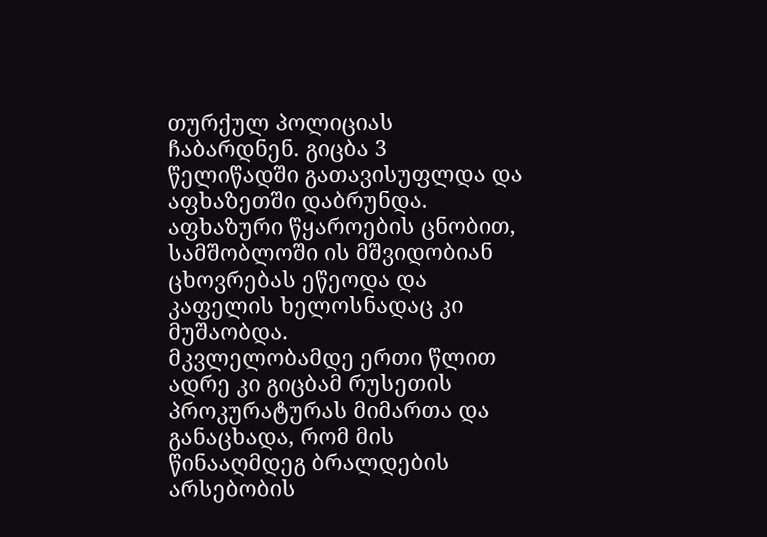თურქულ პოლიციას ჩაბარდნენ. გიცბა 3 წელიწადში გათავისუფლდა და აფხაზეთში დაბრუნდა. აფხაზური წყაროების ცნობით, სამშობლოში ის მშვიდობიან ცხოვრებას ეწეოდა და კაფელის ხელოსნადაც კი მუშაობდა.
მკვლელობამდე ერთი წლით ადრე კი გიცბამ რუსეთის პროკურატურას მიმართა და განაცხადა, რომ მის წინააღმდეგ ბრალდების არსებობის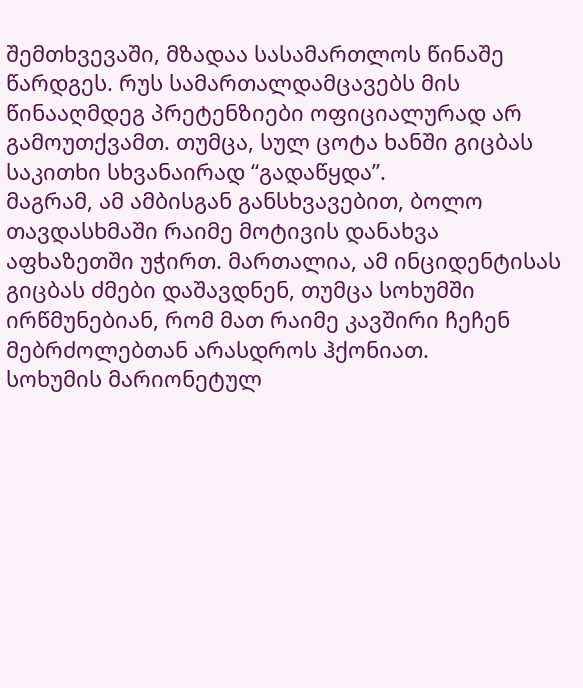შემთხვევაში, მზადაა სასამართლოს წინაშე წარდგეს. რუს სამართალდამცავებს მის წინააღმდეგ პრეტენზიები ოფიციალურად არ გამოუთქვამთ. თუმცა, სულ ცოტა ხანში გიცბას საკითხი სხვანაირად “გადაწყდა”.
მაგრამ, ამ ამბისგან განსხვავებით, ბოლო თავდასხმაში რაიმე მოტივის დანახვა აფხაზეთში უჭირთ. მართალია, ამ ინციდენტისას გიცბას ძმები დაშავდნენ, თუმცა სოხუმში ირწმუნებიან, რომ მათ რაიმე კავშირი ჩეჩენ მებრძოლებთან არასდროს ჰქონიათ.
სოხუმის მარიონეტულ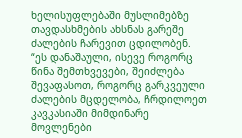ხელისუფლებაში მუსლიმებზე თავდასხმების ახსნას გარეშე ძალების ჩარევით ცდილობენ. “ეს დანაშაული, ისევე როგორც წინა შემთხვევები, შეიძლება შევაფასოთ, როგორც გარკვეული ძალების მცდელობა, ჩრდილოეთ კავკასიაში მიმდინარე მოვლენები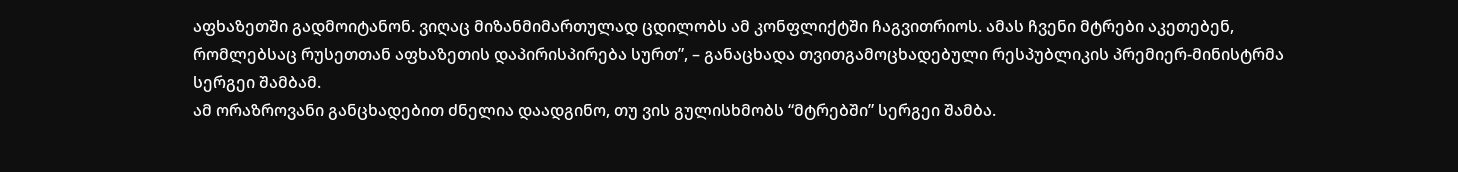აფხაზეთში გადმოიტანონ. ვიღაც მიზანმიმართულად ცდილობს ამ კონფლიქტში ჩაგვითრიოს. ამას ჩვენი მტრები აკეთებენ, რომლებსაც რუსეთთან აფხაზეთის დაპირისპირება სურთ”, – განაცხადა თვითგამოცხადებული რესპუბლიკის პრემიერ-მინისტრმა სერგეი შამბამ.
ამ ორაზროვანი განცხადებით ძნელია დაადგინო, თუ ვის გულისხმობს “მტრებში” სერგეი შამბა.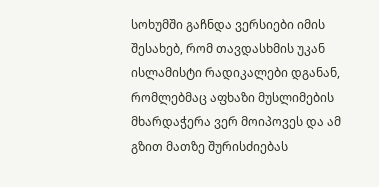სოხუმში გაჩნდა ვერსიები იმის შესახებ, რომ თავდასხმის უკან ისლამისტი რადიკალები დგანან, რომლებმაც აფხაზი მუსლიმების მხარდაჭერა ვერ მოიპოვეს და ამ გზით მათზე შურისძიებას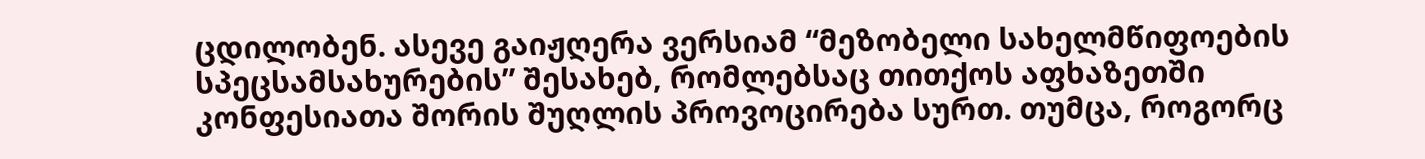ცდილობენ. ასევე გაიჟღერა ვერსიამ “მეზობელი სახელმწიფოების სპეცსამსახურების” შესახებ, რომლებსაც თითქოს აფხაზეთში კონფესიათა შორის შუღლის პროვოცირება სურთ. თუმცა, როგორც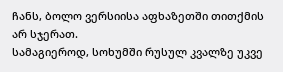ჩანს, ბოლო ვერსიისა აფხაზეთში თითქმის არ სჯერათ.
სამაგიეროდ, სოხუმში რუსულ კვალზე უკვე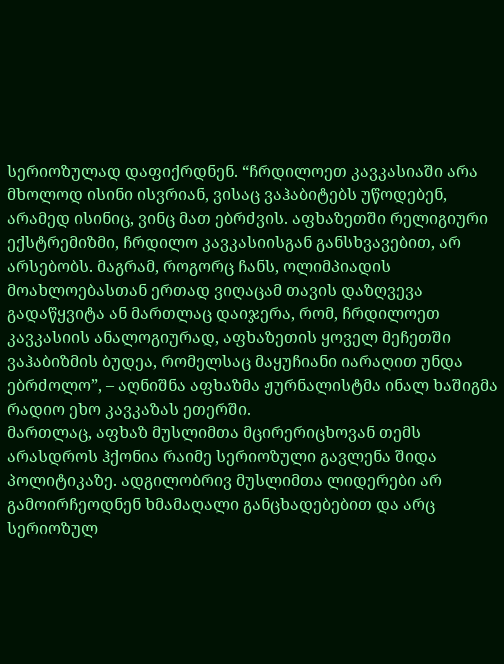სერიოზულად დაფიქრდნენ. “ჩრდილოეთ კავკასიაში არა მხოლოდ ისინი ისვრიან, ვისაც ვაჰაბიტებს უწოდებენ, არამედ ისინიც, ვინც მათ ებრძვის. აფხაზეთში რელიგიური ექსტრემიზმი, ჩრდილო კავკასიისგან განსხვავებით, არ არსებობს. მაგრამ, როგორც ჩანს, ოლიმპიადის მოახლოებასთან ერთად ვიღაცამ თავის დაზღვევა გადაწყვიტა ან მართლაც დაიჯერა, რომ, ჩრდილოეთ კავკასიის ანალოგიურად, აფხაზეთის ყოველ მეჩეთში ვაჰაბიზმის ბუდეა, რომელსაც მაყუჩიანი იარაღით უნდა ებრძოლო”, – აღნიშნა აფხაზმა ჟურნალისტმა ინალ ხაშიგმა რადიო ეხო კავკაზას ეთერში.
მართლაც, აფხაზ მუსლიმთა მცირერიცხოვან თემს არასდროს ჰქონია რაიმე სერიოზული გავლენა შიდა პოლიტიკაზე. ადგილობრივ მუსლიმთა ლიდერები არ გამოირჩეოდნენ ხმამაღალი განცხადებებით და არც სერიოზულ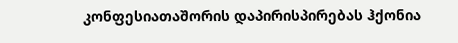კონფესიათაშორის დაპირისპირებას ჰქონია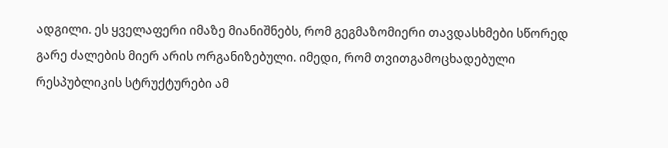ადგილი. ეს ყველაფერი იმაზე მიანიშნებს, რომ გეგმაზომიერი თავდასხმები სწორედ გარე ძალების მიერ არის ორგანიზებული. იმედი, რომ თვითგამოცხადებული რესპუბლიკის სტრუქტურები ამ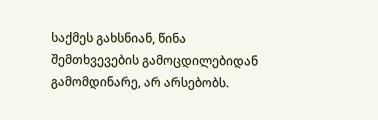საქმეს გახსნიან, წინა შემთხვევების გამოცდილებიდან გამომდინარე, არ არსებობს.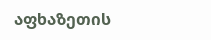აფხაზეთის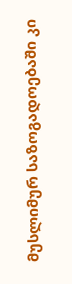მუსლიმურ საზოგადოებაში კი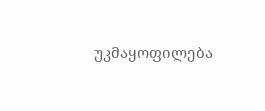უკმაყოფილება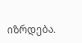იზრდება.